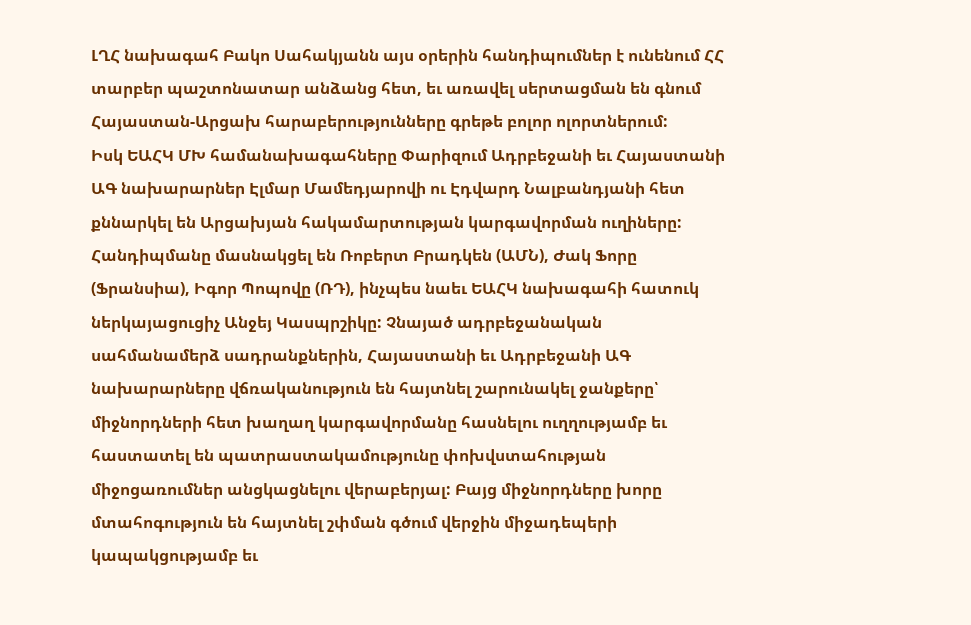ԼՂՀ նախագահ Բակո Սահակյանն այս օրերին հանդիպումներ է ունենում ՀՀ տարբեր պաշտոնատար անձանց հետ, եւ առավել սերտացման են գնում Հայաստան-Արցախ հարաբերությունները գրեթե բոլոր ոլորտներում:
Իսկ ԵԱՀԿ ՄԽ համանախագահները Փարիզում Ադրբեջանի եւ Հայաստանի ԱԳ նախարարներ Էլմար Մամեդյարովի ու Էդվարդ Նալբանդյանի հետ քննարկել են Արցախյան հակամարտության կարգավորման ուղիները: Հանդիպմանը մասնակցել են Ռոբերտ Բրադկեն (ԱՄՆ), Ժակ Ֆորը (Ֆրանսիա), Իգոր Պոպովը (ՌԴ), ինչպես նաեւ ԵԱՀԿ նախագահի հատուկ ներկայացուցիչ Անջեյ Կասպրշիկը: Չնայած ադրբեջանական սահմանամերձ սադրանքներին, Հայաստանի եւ Ադրբեջանի ԱԳ նախարարները վճռականություն են հայտնել շարունակել ջանքերը՝ միջնորդների հետ խաղաղ կարգավորմանը հասնելու ուղղությամբ եւ հաստատել են պատրաստակամությունը փոխվստահության միջոցառումներ անցկացնելու վերաբերյալ: Բայց միջնորդները խորը մտահոգություն են հայտնել շփման գծում վերջին միջադեպերի կապակցությամբ եւ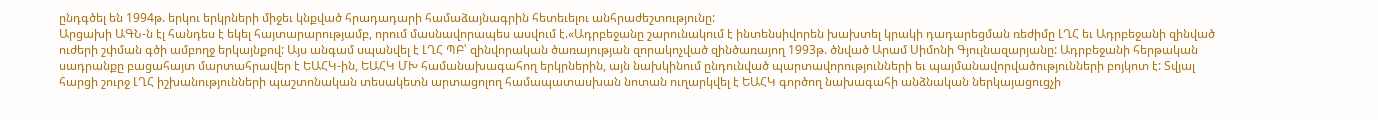ընդգծել են 1994թ. երկու երկրների միջեւ կնքված հրադադարի համաձայնագրին հետեւելու անհրաժեշտությունը:
Արցախի ԱԳՆ-ն էլ հանդես է եկել հայտարարությամբ, որում մասնավորապես ասվում է.«Ադրբեջանը շարունակում է ինտենսիվորեն խախտել կրակի դադարեցման ռեժիմը ԼՂՀ եւ Ադրբեջանի զինված ուժերի շփման գծի ամբողջ երկայնքով: Այս անգամ սպանվել է ԼՂՀ ՊԲ՝ զինվորական ծառայության զորակոչված զինծառայող 1993թ. ծնված Արամ Սիմոնի Գյուլնազարյանը: Ադրբեջանի հերթական սադրանքը բացահայտ մարտահրավեր է ԵԱՀԿ-ին, ԵԱՀԿ ՄԽ համանախագահող երկրներին, այն նախկինում ընդունված պարտավորությունների եւ պայմանավորվածությունների բոյկոտ է: Տվյալ հարցի շուրջ ԼՂՀ իշխանությունների պաշտոնական տեսակետն արտացոլող համապատասխան նոտան ուղարկվել է ԵԱՀԿ գործող նախագահի անձնական ներկայացուցչի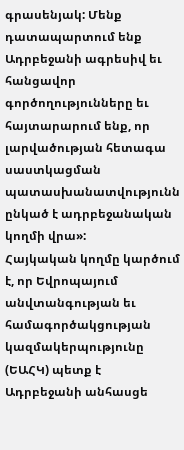գրասենյակ: Մենք դատապարտում ենք Ադրբեջանի ագրեսիվ եւ հանցավոր գործողությունները եւ հայտարարում ենք, որ լարվածության հետագա սաստկացման պատասխանատվությունն ընկած է ադրբեջանական կողմի վրա»:
Հայկական կողմը կարծում է, որ Եվրոպայում անվտանգության եւ համագործակցության կազմակերպությունը (ԵԱՀԿ) պետք է Ադրբեջանի անհասցե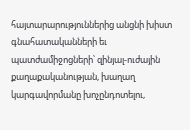հայտարարություններից անցնի խիստ գնահատականների եւ պատժամիջոցների՝ զինյալ-ուժային քաղաքականության, խաղաղ կարգավորմանը խոչընդոտելու,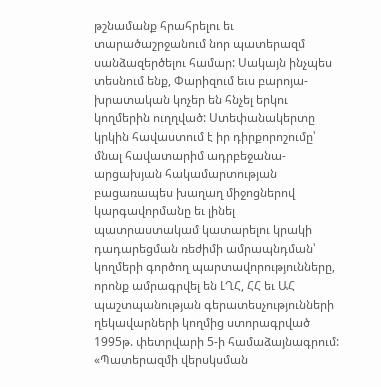թշնամանք հրահրելու եւ տարածաշրջանում նոր պատերազմ սանձազերծելու համար: Սակայն ինչպես տեսնում ենք, Փարիզում եւս բարոյա-խրատական կոչեր են հնչել երկու կողմերին ուղղված: Ստեփանակերտը կրկին հավաստում է իր դիրքորոշումը՝ մնալ հավատարիմ ադրբեջանա-արցախյան հակամարտության բացառապես խաղաղ միջոցներով կարգավորմանը եւ լինել պատրաստակամ կատարելու կրակի դադարեցման ռեժիմի ամրապնդման՝ կողմերի գործող պարտավորությունները, որոնք ամրագրվել են ԼՂՀ, ՀՀ եւ ԱՀ պաշտպանության գերատեսչությունների ղեկավարների կողմից ստորագրված 1995թ. փետրվարի 5-ի համաձայնագրում:
«Պատերազմի վերսկսման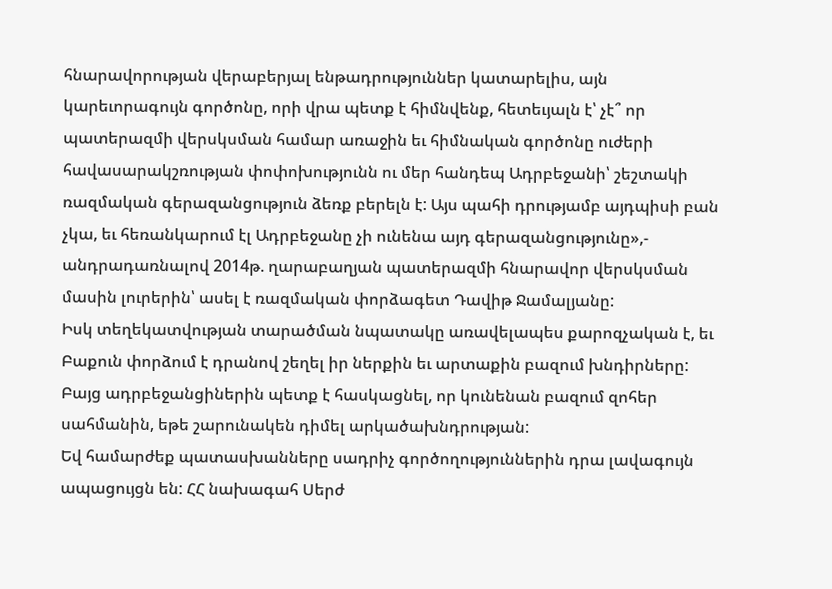հնարավորության վերաբերյալ ենթադրություններ կատարելիս, այն կարեւորագույն գործոնը, որի վրա պետք է հիմնվենք, հետեւյալն է՝ չէ՞ որ պատերազմի վերսկսման համար առաջին եւ հիմնական գործոնը ուժերի հավասարակշռության փոփոխությունն ու մեր հանդեպ Ադրբեջանի՝ շեշտակի ռազմական գերազանցություն ձեռք բերելն է: Այս պահի դրությամբ այդպիսի բան չկա, եւ հեռանկարում էլ Ադրբեջանը չի ունենա այդ գերազանցությունը»,- անդրադառնալով 2014թ. ղարաբաղյան պատերազմի հնարավոր վերսկսման մասին լուրերին՝ ասել է ռազմական փորձագետ Դավիթ Ջամալյանը:
Իսկ տեղեկատվության տարածման նպատակը առավելապես քարոզչական է, եւ Բաքուն փորձում է դրանով շեղել իր ներքին եւ արտաքին բազում խնդիրները: Բայց ադրբեջանցիներին պետք է հասկացնել, որ կունենան բազում զոհեր սահմանին, եթե շարունակեն դիմել արկածախնդրության:
Եվ համարժեք պատասխանները սադրիչ գործողություններին դրա լավագույն ապացույցն են: ՀՀ նախագահ Սերժ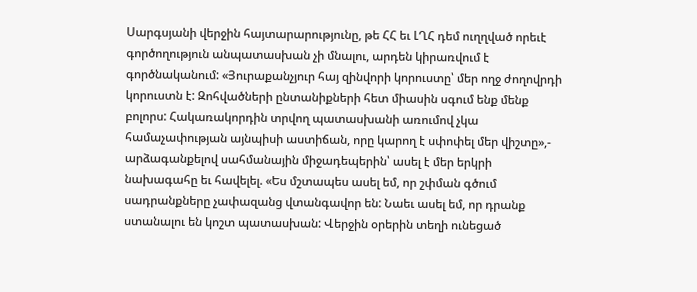Սարգսյանի վերջին հայտարարությունը, թե ՀՀ եւ ԼՂՀ դեմ ուղղված որեւէ գործողություն անպատասխան չի մնալու, արդեն կիրառվում է գործնականում: «Յուրաքանչյուր հայ զինվորի կորուստը՝ մեր ողջ ժողովրդի կորուստն է: Զոհվածների ընտանիքների հետ միասին սգում ենք մենք բոլորս: Հակառակորդին տրվող պատասխանի առումով չկա համաչափության այնպիսի աստիճան, որը կարող է սփոփել մեր վիշտը»,- արձագանքելով սահմանային միջադեպերին՝ ասել է մեր երկրի նախագահը եւ հավելել. «Ես մշտապես ասել եմ, որ շփման գծում սադրանքները չափազանց վտանգավոր են: Նաեւ ասել եմ, որ դրանք ստանալու են կոշտ պատասխան: Վերջին օրերին տեղի ունեցած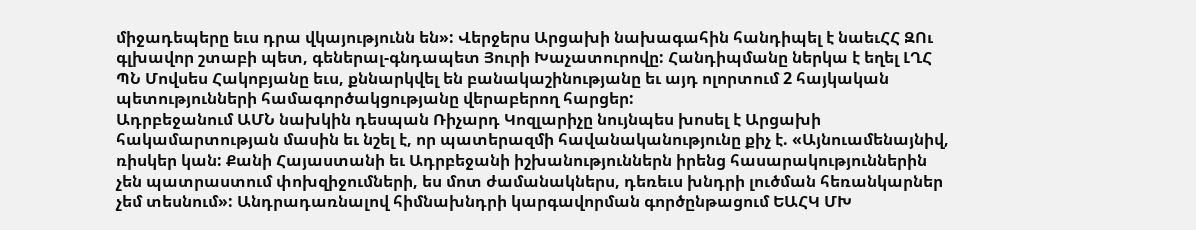միջադեպերը եւս դրա վկայությունն են»: Վերջերս Արցախի նախագահին հանդիպել է նաեւՀՀ ԶՈւ գլխավոր շտաբի պետ, գեներալ-գնդապետ Յուրի Խաչատուրովը: Հանդիպմանը ներկա է եղել ԼՂՀ ՊՆ Մովսես Հակոբյանը եւս, քննարկվել են բանակաշինությանը եւ այդ ոլորտում 2 հայկական պետությունների համագործակցությանը վերաբերող հարցեր:
Ադրբեջանում ԱՄՆ նախկին դեսպան Ռիչարդ Կոզլարիչը նույնպես խոսել է Արցախի հակամարտության մասին եւ նշել է, որ պատերազմի հավանականությունը քիչ է. «Այնուամենայնիվ, ռիսկեր կան: Քանի Հայաստանի եւ Ադրբեջանի իշխանություններն իրենց հասարակություններին չեն պատրաստում փոխզիջումների, ես մոտ ժամանակներս, դեռեւս խնդրի լուծման հեռանկարներ չեմ տեսնում»: Անդրադառնալով հիմնախնդրի կարգավորման գործընթացում ԵԱՀԿ ՄԽ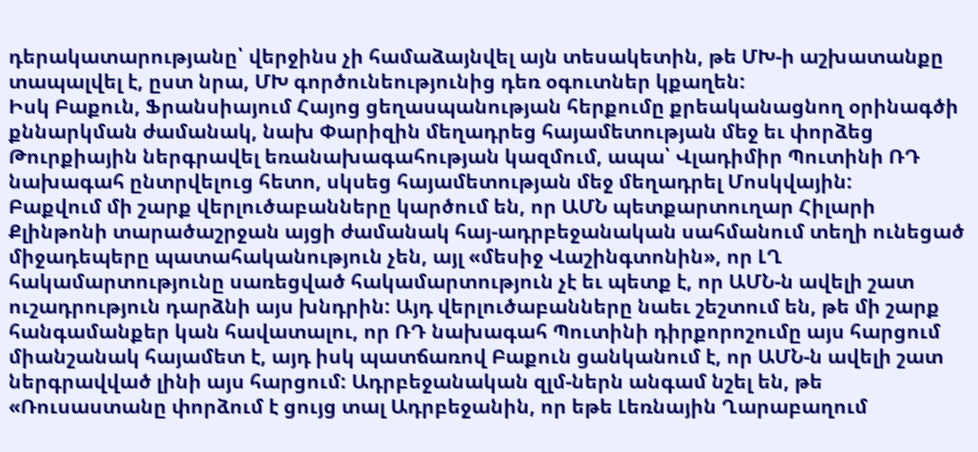դերակատարությանը՝ վերջինս չի համաձայնվել այն տեսակետին, թե ՄԽ-ի աշխատանքը տապալվել է, ըստ նրա, ՄԽ գործունեությունից դեռ օգուտներ կքաղեն:
Իսկ Բաքուն, Ֆրանսիայում Հայոց ցեղասպանության հերքումը քրեականացնող օրինագծի քննարկման ժամանակ, նախ Փարիզին մեղադրեց հայամետության մեջ եւ փորձեց Թուրքիային ներգրավել եռանախագահության կազմում, ապա՝ Վլադիմիր Պուտինի ՌԴ նախագահ ընտրվելուց հետո, սկսեց հայամետության մեջ մեղադրել Մոսկվային:
Բաքվում մի շարք վերլուծաբանները կարծում են, որ ԱՄՆ պետքարտուղար Հիլարի Քլինթոնի տարածաշրջան այցի ժամանակ հայ-ադրբեջանական սահմանում տեղի ունեցած միջադեպերը պատահականություն չեն, այլ «մեսիջ Վաշինգտոնին», որ ԼՂ հակամարտությունը սառեցված հակամարտություն չէ եւ պետք է, որ ԱՄՆ-ն ավելի շատ ուշադրություն դարձնի այս խնդրին: Այդ վերլուծաբանները նաեւ շեշտում են, թե մի շարք հանգամանքեր կան հավատալու, որ ՌԴ նախագահ Պուտինի դիրքորոշումը այս հարցում միանշանակ հայամետ է, այդ իսկ պատճառով Բաքուն ցանկանում է, որ ԱՄՆ-ն ավելի շատ ներգրավված լինի այս հարցում: Ադրբեջանական զլմ-ներն անգամ նշել են, թե «Ռուսաստանը փորձում է ցույց տալ Ադրբեջանին, որ եթե Լեռնային Ղարաբաղում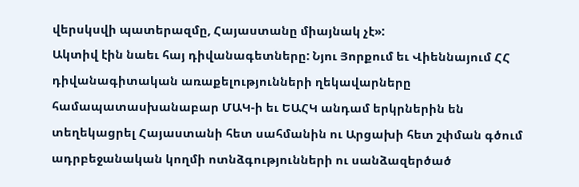վերսկսվի պատերազմը, Հայաստանը միայնակ չէ»:
Ակտիվ էին նաեւ հայ դիվանագետները: Նյու Յորքում եւ Վիեննայում ՀՀ դիվանագիտական առաքելությունների ղեկավարները համապատասխանաբար ՄԱԿ-ի եւ ԵԱՀԿ անդամ երկրներին են տեղեկացրել Հայաստանի հետ սահմանին ու Արցախի հետ շփման գծում ադրբեջանական կողմի ոտնձգությունների ու սանձազերծած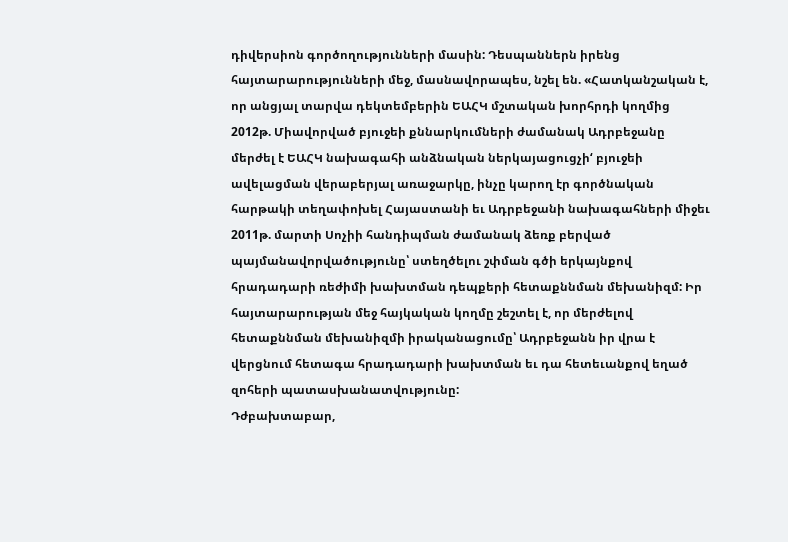դիվերսիոն գործողությունների մասին: Դեսպաններն իրենց հայտարարությունների մեջ, մասնավորապես, նշել են. «Հատկանշական է, որ անցյալ տարվա դեկտեմբերին ԵԱՀԿ մշտական խորհրդի կողմից 2012թ. Միավորված բյուջեի քննարկումների ժամանակ Ադրբեջանը մերժել է ԵԱՀԿ նախագահի անձնական ներկայացուցչի‘ բյուջեի ավելացման վերաբերյալ առաջարկը, ինչը կարող էր գործնական հարթակի տեղափոխել Հայաստանի եւ Ադրբեջանի նախագահների միջեւ 2011թ. մարտի Սոչիի հանդիպման ժամանակ ձեռք բերված պայմանավորվածությունը՝ ստեղծելու շփման գծի երկայնքով հրադադարի ռեժիմի խախտման դեպքերի հետաքննման մեխանիզմ: Իր հայտարարության մեջ հայկական կողմը շեշտել է, որ մերժելով հետաքննման մեխանիզմի իրականացումը՝ Ադրբեջանն իր վրա է վերցնում հետագա հրադադարի խախտման եւ դա հետեւանքով եղած զոհերի պատասխանատվությունը:
Դժբախտաբար,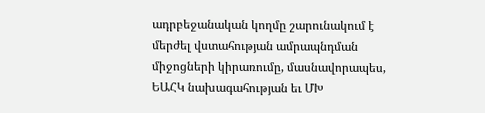ադրբեջանական կողմը շարունակում է մերժել վստահության ամրապնդման միջոցների կիրառումը, մասնավորապես, ԵԱՀԿ նախագահության եւ ՄԽ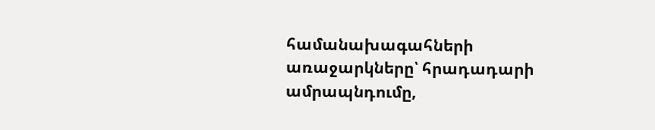համանախագահների առաջարկները՝ հրադադարի ամրապնդումը,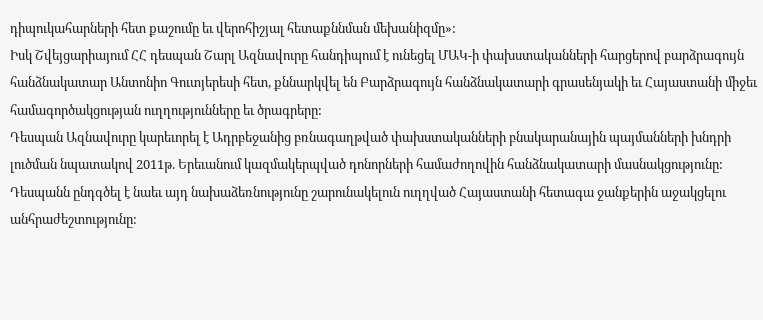դիպուկահարների հետ քաշումը եւ վերոհիշյալ հետաքննման մեխանիզմը»:
Իսկ Շվեյցարիայում ՀՀ դեսպան Շարլ Ազնավուրը հանդիպում է ունեցել ՄԱԿ-ի փախստականների հարցերով բարձրագույն հանձնակատար Անտոնիո Գուտյերեսի հետ, քննարկվել են Բարձրագույն հանձնակատարի գրասենյակի եւ Հայաստանի միջեւ համագործակցության ուղղությունները եւ ծրագրերը:
Դեսպան Ազնավուրը կարեւորել է Ադրբեջանից բռնագաղթված փախստականների բնակարանային պայմանների խնդրի լուծման նպատակով 2011թ. Երեւանում կազմակերպված դոնորների համաժողովին հանձնակատարի մասնակցությունը: Դեսպանն ընդգծել է նաեւ այդ նախաձեռնությունը շարունակելուն ուղղված Հայաստանի հետագա ջանքերին աջակցելու անհրաժեշտությունը: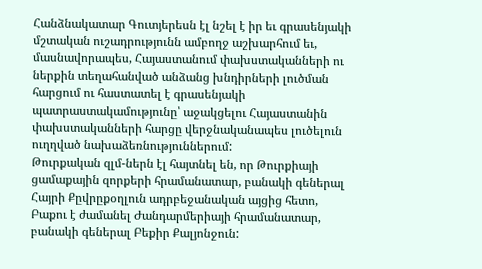Հանձնակատար Գուտյերեսն էլ նշել է իր եւ գրասենյակի մշտական ուշադրությունն ամբողջ աշխարհում եւ, մասնավորապես, Հայաստանում փախստականների ու ներքին տեղահանված անձանց խնդիրների լուծման հարցում ու հաստատել է գրասենյակի պատրաստակամությունը՝ աջակցելու Հայաստանին փախստականների հարցը վերջնականապես լուծելուն ուղղված նախաձեռնություններում:
Թուրքական զլմ-ներն էլ հայտնել են, որ Թուրքիայի ցամաքային զորքերի հրամանատար, բանակի գեներալ Հայրի Քըվրըքօղլուն ադրբեջանական այցից հետո, Բաքու է ժամանել Ժանդարմերիայի հրամանատար, բանակի գեներալ Բեքիր Քալյոնջուն: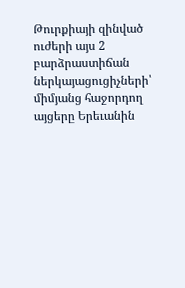Թուրքիայի զինված ուժերի այս 2 բարձրաստիճան ներկայացուցիչների՝ միմյանց հաջորդող այցերը Երեւանին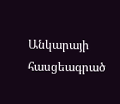Անկարայի հասցեագրած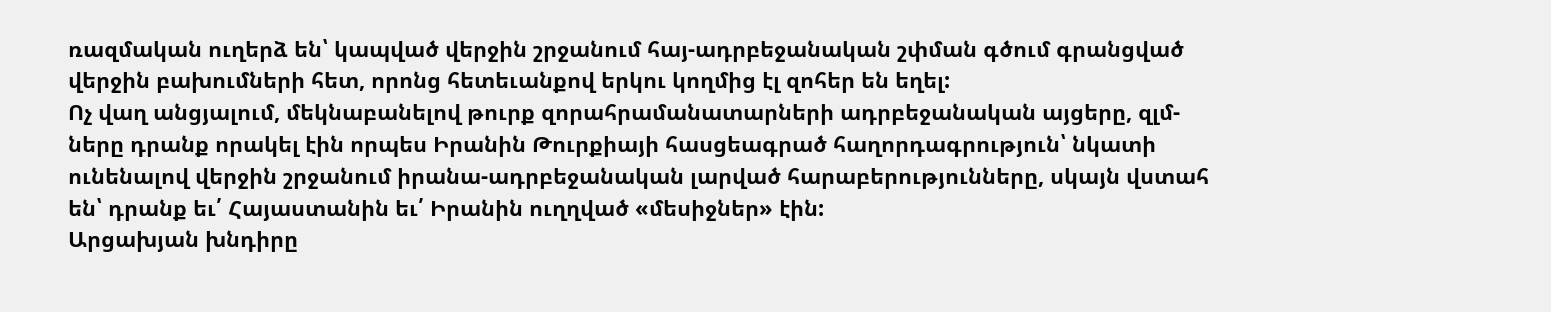ռազմական ուղերձ են՝ կապված վերջին շրջանում հայ-ադրբեջանական շփման գծում գրանցված վերջին բախումների հետ, որոնց հետեւանքով երկու կողմից էլ զոհեր են եղել:
Ոչ վաղ անցյալում, մեկնաբանելով թուրք զորահրամանատարների ադրբեջանական այցերը, զլմ-ները դրանք որակել էին որպես Իրանին Թուրքիայի հասցեագրած հաղորդագրություն՝ նկատի ունենալով վերջին շրջանում իրանա-ադրբեջանական լարված հարաբերությունները, սկայն վստահ են՝ դրանք եւ՛ Հայաստանին եւ՛ Իրանին ուղղված «մեսիջներ» էին:
Արցախյան խնդիրը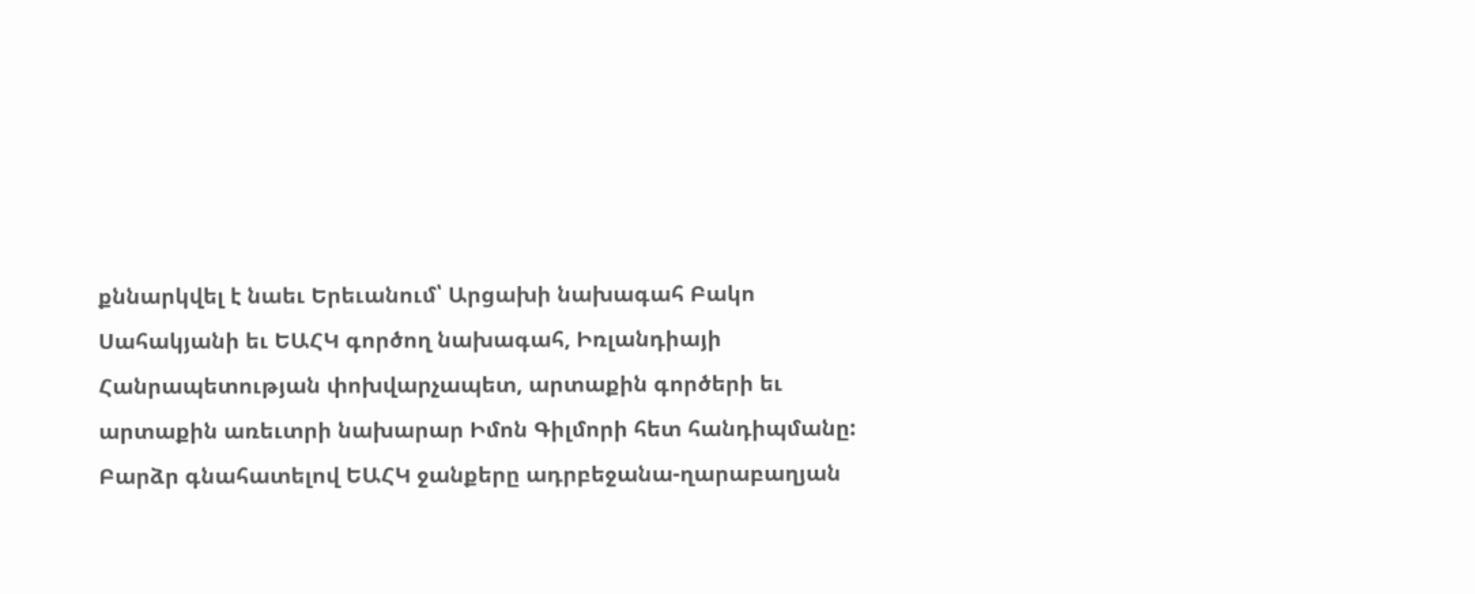քննարկվել է նաեւ Երեւանում՝ Արցախի նախագահ Բակո Սահակյանի եւ ԵԱՀԿ գործող նախագահ, Իռլանդիայի Հանրապետության փոխվարչապետ, արտաքին գործերի եւ արտաքին առեւտրի նախարար Իմոն Գիլմորի հետ հանդիպմանը:
Բարձր գնահատելով ԵԱՀԿ ջանքերը ադրբեջանա-ղարաբաղյան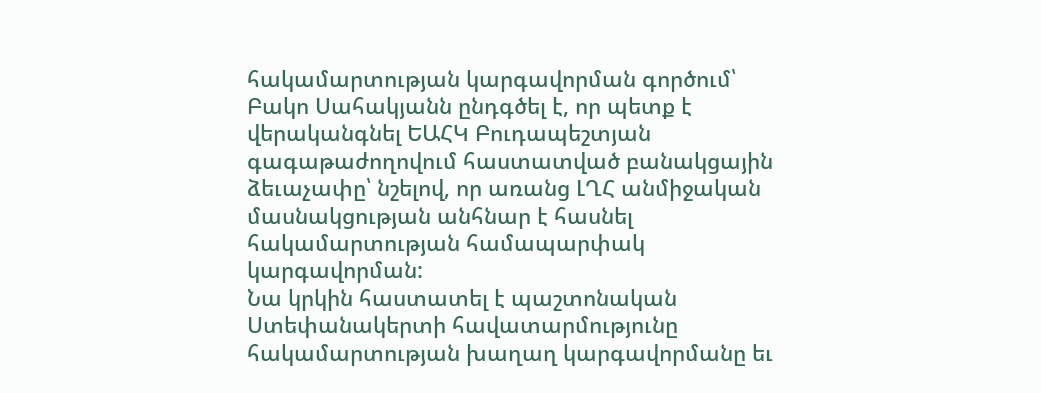հակամարտության կարգավորման գործում՝ Բակո Սահակյանն ընդգծել է, որ պետք է վերականգնել ԵԱՀԿ Բուդապեշտյան գագաթաժողովում հաստատված բանակցային ձեւաչափը՝ նշելով, որ առանց ԼՂՀ անմիջական մասնակցության անհնար է հասնել հակամարտության համապարփակ կարգավորման:
Նա կրկին հաստատել է պաշտոնական Ստեփանակերտի հավատարմությունը հակամարտության խաղաղ կարգավորմանը եւ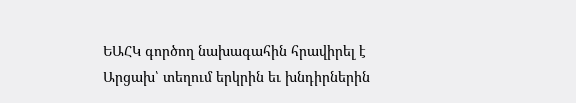ԵԱՀԿ գործող նախագահին հրավիրել է Արցախ՝ տեղում երկրին եւ խնդիրներին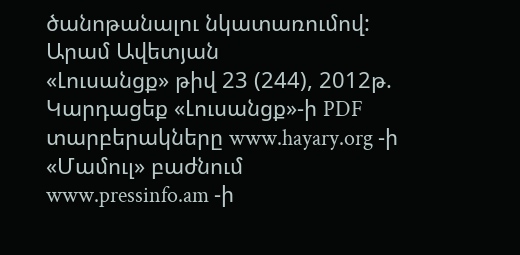ծանոթանալու նկատառումով:
Արամ Ավետյան
«Լուսանցք» թիվ 23 (244), 2012թ.
Կարդացեք «Լուսանցք»-ի PDF տարբերակները www.hayary.org -ի «Մամուլ» բաժնում www.pressinfo.am -ի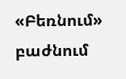«Բեռնում» բաժնում